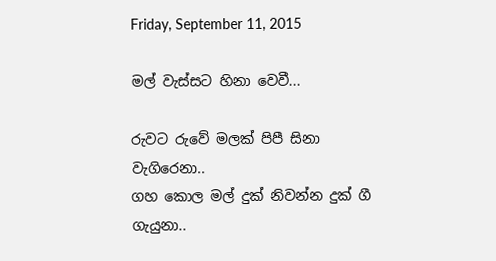Friday, September 11, 2015

මල් වැස්සට හිනා වෙවී...

රුවට රුවේ මලක් පිපී සිනා වැගිරෙනා..
ගහ කොල මල් දුක් නිවන්න දුක් ගී ගැයුනා..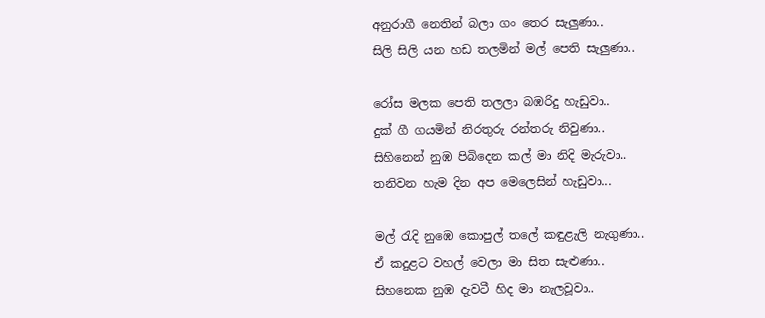අනුරාගී නෙතින් බලා ගං තෙර සැලුණා..
සිලි සිලි යන හඩ තලමින් මල් පෙති සැලුණා..

රෝස මලක පෙති තලලා බඹරිදු හැඩුවා..
දුක් ගී ගයමින් නිරතුරු රන්තරු නිවුණා..
සිහිනෙන් නුඹ පිබිදෙන කල් මා නිදි මැරුවා..
තනිවන හැම දින අප මෙලෙසින් හැඩුවා...

මල් රැදි නුඹෙ කොපුල් තලේ කඳුළැලි නැගුණා..
ඒ කදුළට වහල් වෙලා මා සිත සැළුණා..
සිහනෙක නුඹ දැවටී හිද මා නැලවූවා..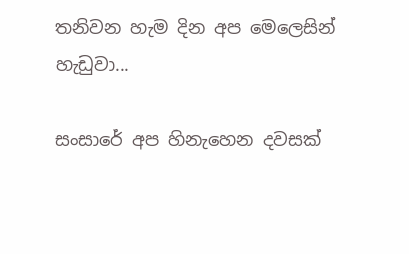තනිවන හැම දින අප මෙලෙසින් හැඩුවා...

සංසාරේ අප හිනැහෙන දවසක්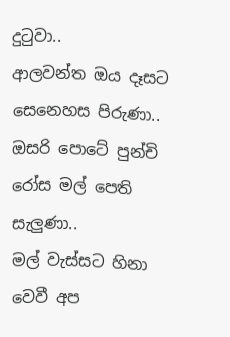දුටුවා..
ආලවන්ත ඔය දෑසට සෙනෙහස පිරුණා..
ඔසරි පොටේ පුන්චි රෝස මල් පෙති සැලුණා..
මල් වැස්සට හිනා වෙවී අප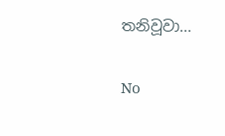තනිවූවා...

No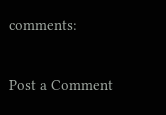comments:

Post a Comment